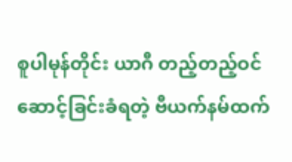စူပါမုန်တိုင်း ယာဂီ တည့်တည့်ဝင်ဆောင့်ခြင်းခံရတဲ့ ဗီယက်နမ်ထက်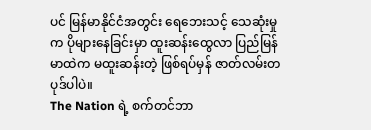ပင် မြန်မာနိုင်ငံအတွင်း ရေဘေးသင့် သေဆုံးမှုက ပိုများနေခြင်းမှာ ထူးဆန်းထွေလာ ပြည်မြန်မာထဲက မထူးဆန်းတဲ့ ဖြစ်ရပ်မှန် ဇာတ်လမ်းတပုဒ်ပါပဲ။
The Nation ရဲ့ စက်တင်ဘာ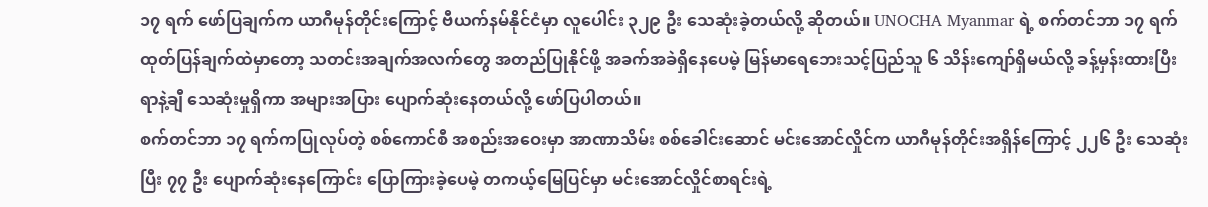၁၇ ရက် ဖော်ပြချက်က ယာဂီမုန်တိုင်းကြောင့် ဗီယက်နမ်နိုင်ငံမှာ လူပေါင်း ၃၂၉ ဦး သေဆုံးခဲ့တယ်လို့ ဆိုတယ်။ UNOCHA Myanmar ရဲ့ စက်တင်ဘာ ၁၇ ရက် ထုတ်ပြန်ချက်ထဲမှာတော့ သတင်းအချက်အလက်တွေ အတည်ပြုနိုင်ဖို့ အခက်အခဲရှိနေပေမဲ့ မြန်မာရေဘေးသင့်ပြည်သူ ၆ သိန်းကျော်ရှိမယ်လို့ ခန့်မှန်းထားပြီး ရာနဲ့ချီ သေဆုံးမှုရှိကာ အများအပြား ပျောက်ဆုံးနေတယ်လို့ ဖော်ပြပါတယ်။
စက်တင်ဘာ ၁၇ ရက်ကပြုလုပ်တဲ့ စစ်ကောင်စီ အစည်းအဝေးမှာ အာဏာသိမ်း စစ်ခေါင်းဆောင် မင်းအောင်လှိုင်က ယာဂီမုန်တိုင်းအရှိန်ကြောင့် ၂၂၆ ဦး သေဆုံးပြီး ၇၇ ဦး ပျောက်ဆုံးနေကြောင်း ပြောကြားခဲ့ပေမဲ့ တကယ့်မြေပြင်မှာ မင်းအောင်လှိုင်စာရင်းရဲ့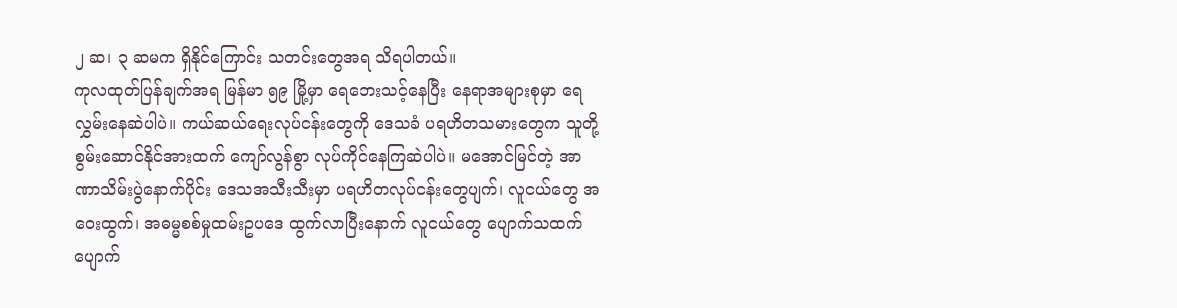၂ ဆ၊ ၃ ဆမက ရှိနိုင်ကြောင်း သတင်းတွေအရ သိရပါတယ်။
ကုလထုတ်ပြန်ချက်အရ မြန်မာ ၅၉ မြို့မှာ ရေဘေးသင့်နေပြီး နေရာအများစုမှာ ရေလွှမ်းနေဆဲပါပဲ။ ကယ်ဆယ်ရေးလုပ်ငန်းတွေကို ဒေသခံ ပရဟိတသမားတွေက သူတို့စွမ်းဆောင်နိုင်အားထက် ကျော်လွန်စွာ လုပ်ကိုင်နေကြဆဲပါပဲ။ မအောင်မြင်တဲ့ အာဏာသိမ်းပွဲနောက်ပိုင်း ဒေသအသီးသီးမှာ ပရဟိတလုပ်ငန်းတွေပျက်၊ လူငယ်တွေ အဝေးထွက်၊ အဓမ္မစစ်မှုထမ်းဥပဒေ ထွက်လာပြီးနောက် လူငယ်တွေ ပျောက်သထက် ပျောက်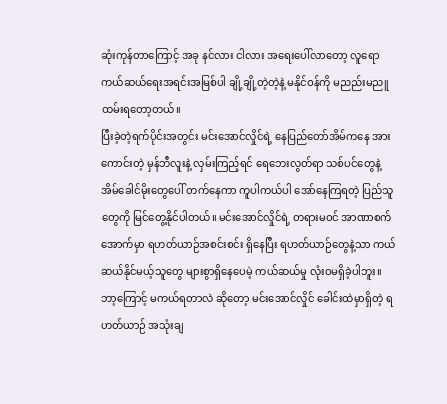ဆုံးကုန်တာကြောင့် အခု နင်လား ငါလား အရေးပေါ်လာတော့ လူရော ကယ်ဆယ်ရေးအရင်းအမြစ်ပါ ချို့ချို့တဲ့တဲ့နဲ့ မနိုင်ဝန်ကို မညည်းမညူ ထမ်းရတော့တယ်။
ပြီးခဲ့တဲ့ရက်ပိုင်းအတွင်း မင်းအောင်လှိုင်ရဲ့ နေပြည်တော်အိမ်ကနေ အားကောင်းတဲ့ မှန်ဘီလူးနဲ့ လှမ်းကြည့်ရင် ရေဘေးလွတ်ရာ သစ်ပင်တွေနဲ့ အိမ်ခေါင်မိုးတွေပေါ် တက်နေကာ ကူပါကယ်ပါ အော်နေကြရတဲ့ ပြည်သူတွေကို မြင်တွေ့နိုင်ပါတယ်။ မင်းအောင်လှိုင်ရဲ့ တရားမဝင် အာဏာစက်အောက်မှာ ရဟတ်ယာဉ်အစင်းစင်း ရှိနေပြီး ရဟတ်ယာဉ်တွေနဲ့သာ ကယ်ဆယ်နိုင်မယ့်သူတွေ များစွာရှိနေပေမဲ့ ကယ်ဆယ်မှု လုံးဝမရှိခဲ့ပါဘူး။ ဘာ့ကြောင့် မကယ်ရတာလဲ ဆိုတော့ မင်းအောင်လှိုင် ခေါင်းထဲမှာရှိတဲ့ ရဟတ်ယာဉ် အသုံးချ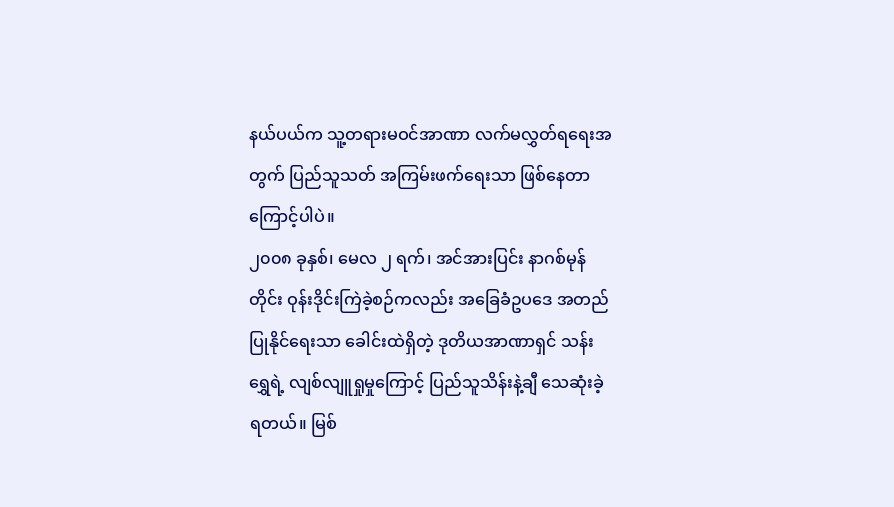နယ်ပယ်က သူ့တရားမဝင်အာဏာ လက်မလွှတ်ရရေးအတွက် ပြည်သူသတ် အကြမ်းဖက်ရေးသာ ဖြစ်နေတာကြောင့်ပါပဲ။
၂၀၀၈ ခုနှစ်၊ မေလ ၂ ရက်၊ အင်အားပြင်း နာဂစ်မုန်တိုင်း ဝုန်းဒိုင်းကြဲခဲ့စဉ်ကလည်း အခြေခံဥပဒေ အတည်ပြုနိုင်ရေးသာ ခေါင်းထဲရှိတဲ့ ဒုတိယအာဏာရှင် သန်းရွှေရဲ့ လျစ်လျူရှုမှုကြောင့် ပြည်သူသိန်းနဲ့ချီ သေဆုံးခဲ့ရတယ်။ မြစ်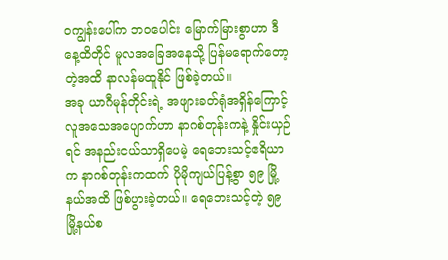ဝကျွန်းပေါ်က ဘဝပေါင်း မြောက်မြားစွာဟာ ဒီနေ့ထိတိုင် မူလအခြေအနေသို့ ပြန်မရောက်တော့တဲ့အထိ နာလန်မထူနိုင် ဖြစ်ခဲ့တယ်။
အခု ယာဂီမုန်တိုင်းရဲ့ အဖျားခတ်ရုံအရှိန်ကြောင့် လူအသေအပျောက်ဟာ နာဂစ်တုန်းကနဲ့ နှိုင်းယှဉ်ရင် အနည်းငယ်သာရှိပေမဲ့ ရေဘေးသင့်ဧရိယာက နာဂစ်တုန်းကထက် ပိုမိုကျယ်ပြန့်စွာ ၅၉ မြို့နယ်အထိ ဖြစ်ပွားခဲ့တယ်။ ရေဘေးသင့်တဲ့ ၅၉ မြို့နယ်စ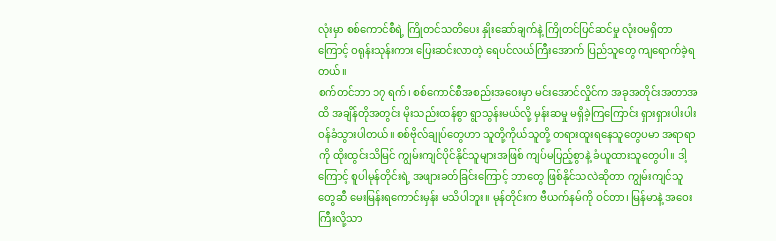လုံးမှာ စစ်ကောင်စီရဲ့ ကြိုတင်သတိပေး နှိုးဆော်ချက်နဲ့ ကြိုတင်ပြင်ဆင်မှု လုံးဝမရှိတာကြောင့် ဝရုန်းသုန်းကား ပြေးဆင်းလာတဲ့ ရေပင်လယ်ကြီးအောက် ပြည်သူတွေ ကျရောက်ခဲ့ရတယ်။
စက်တင်ဘာ ၁၇ ရက်၊ စစ်ကောင်စီအစည်းအဝေးမှာ မင်းအောင်လှိုင်က အခုအတိုင်းအတာအထိ အချိန်တိုအတွင်း မိုးသည်းထန်စွာ ရွာသွန်းမယ်လို့ မှန်းဆမှု မရှိခဲ့ကြကြောင်း ရှားရှားပါးပါး ဝန်ခံသွားပါတယ်။ စစ်ဗိုလ်ချုပ်တွေဟာ သူတို့ကိုယ်သူတို့ တရားထူးရနေသူတွေပမာ အရာရာကို ထိုးထွင်းသိမြင် ကျွမ်းကျင်ပိုင်နိုင်သူများအဖြစ် ကျပ်မပြည့်စွာနဲ့ ခံယူထားသူတွေပါ။ ဒါ့ကြောင့် စူပါမုန်တိုင်းရဲ့ အဖျားခတ်ခြင်းကြောင့် ဘာတွေ ဖြစ်နိုင်သလဲဆိုတာ ကျွမ်းကျင်သူတွေဆီ မေးမြန်းရကောင်းမှန်း မသိပါဘူး။ မုန်တိုင်းက ဗီယက်နမ်ကို ဝင်တာ၊ မြန်မာနဲ့ အဝေးကြီးလို့သာ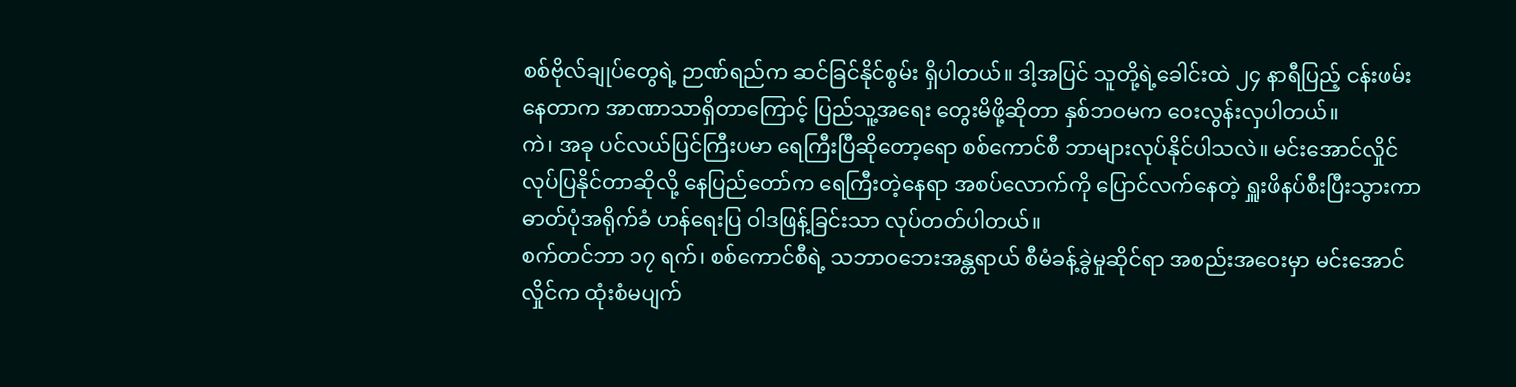စစ်ဗိုလ်ချုပ်တွေရဲ့ ဉာဏ်ရည်က ဆင်ခြင်နိုင်စွမ်း ရှိပါတယ်။ ဒါ့အပြင် သူတို့ရဲ့ခေါင်းထဲ ၂၄ နာရီပြည့် ငန်းဖမ်းနေတာက အာဏာသာရှိတာကြောင့် ပြည်သူ့အရေး တွေးမိဖို့ဆိုတာ နှစ်ဘဝမက ဝေးလွန်းလှပါတယ်။
ကဲ၊ အခု ပင်လယ်ပြင်ကြီးပမာ ရေကြီးပြီဆိုတော့ရော စစ်ကောင်စီ ဘာများလုပ်နိုင်ပါသလဲ။ မင်းအောင်လှိုင် လုပ်ပြနိုင်တာဆိုလို့ နေပြည်တော်က ရေကြီးတဲ့နေရာ အစပ်လောက်ကို ပြောင်လက်နေတဲ့ ရှူးဖိနပ်စီးပြီးသွားကာ ဓာတ်ပုံအရိုက်ခံ ဟန်ရေးပြ ဝါဒဖြန့်ခြင်းသာ လုပ်တတ်ပါတယ်။
စက်တင်ဘာ ၁၇ ရက်၊ စစ်ကောင်စီရဲ့ သဘာဝဘေးအန္တရာယ် စီမံခန့်ခွဲမှုဆိုင်ရာ အစည်းအဝေးမှာ မင်းအောင်လှိုင်က ထုံးစံမပျက်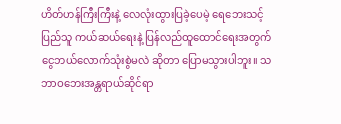ဟိတ်ဟန်ကြီးကြီးနဲ့ လေလုံးထွားပြခဲ့ပေမဲ့ ရေဘေးသင့်ပြည်သူ ကယ်ဆယ်ရေးနဲ့ ပြန်လည်ထူထောင်ရေးအတွက် ငွေဘယ်လောက်သုံးစွဲမလဲ ဆိုတာ ပြောမသွားပါဘူး။ သဘာဝဘေးအန္တရာယ်ဆိုင်ရာ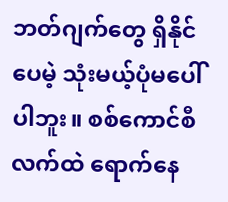ဘတ်ဂျက်တွေ ရှိနိုင်ပေမဲ့ သုံးမယ့်ပုံမပေါ်ပါဘူး။ စစ်ကောင်စီလက်ထဲ ရောက်နေ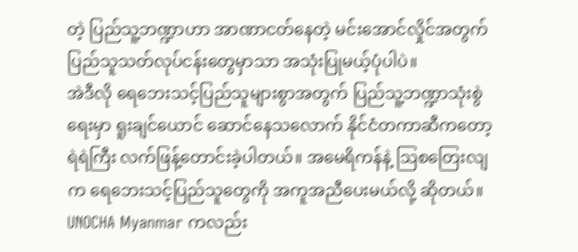တဲ့ ပြည်သူ့ဘဏ္ဍာဟာ အာဏာငတ်နေတဲ့ မင်းအောင်လှိုင်အတွက် ပြည်သူသတ်လုပ်ငန်းတွေမှာသာ အသုံးပြုမယ့်ပုံပါပဲ။
အဲဒီလို ရေဘေးသင့်ပြည်သူများစွာအတွက် ပြည်သူ့ဘဏ္ဍာသုံးစွဲရေးမှာ ရူးချင်ယောင် ဆောင်နေသလောက် နိုင်ငံတကာဆီကတော့ ရဲရဲကြီး လက်ဖြန့်တောင်းခဲ့ပါတယ်။ အမေရိကန်နဲ့ ဩစတြေးလျက ရေဘေးသင့်ပြည်သူတွေကို အကူအညီပေးမယ်လို့ ဆိုတယ်။ UNOCHA Myanmar ကလည်း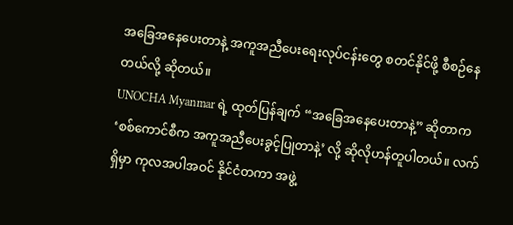အခြေအနေပေးတာနဲ့ အကူအညီပေးရေးလုပ်ငန်းတွေ စတင်နိုင်ဖို့ စီစဉ်နေတယ်လို့ ဆိုတယ်။
UNOCHA Myanmar ရဲ့ ထုတ်ပြန်ချက် “အခြေအနေပေးတာနဲ့” ဆိုတာက ‘စစ်ကောင်စီက အကူအညီပေးခွင့်ပြုတာနဲ့’ လို့ ဆိုလိုဟန်တူပါတယ်။ လက်ရှိမှာ ကုလအပါအဝင် နိုင်ငံတကာ အဖွဲ့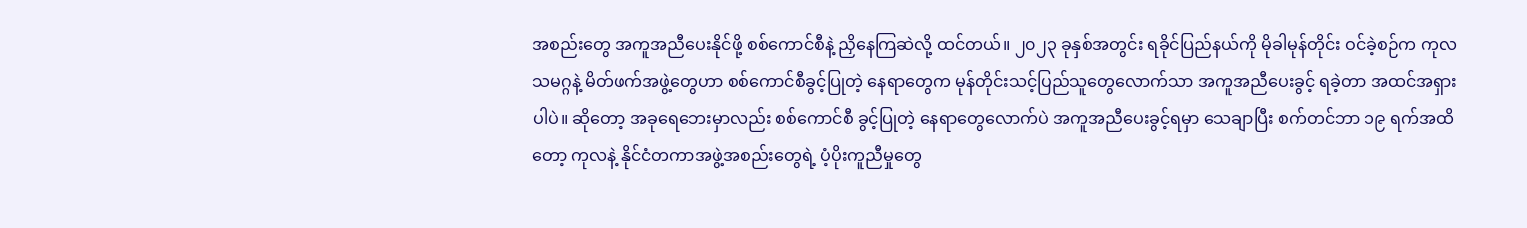အစည်းတွေ အကူအညီပေးနိုင်ဖို့ စစ်ကောင်စီနဲ့ ညှိနေကြဆဲလို့ ထင်တယ်။ ၂၀၂၃ ခုနှစ်အတွင်း ရခိုင်ပြည်နယ်ကို မိုခါမုန်တိုင်း ဝင်ခဲ့စဉ်က ကုလသမဂ္ဂနဲ့ မိတ်ဖက်အဖွဲ့တွေဟာ စစ်ကောင်စီခွင့်ပြုတဲ့ နေရာတွေက မုန်တိုင်းသင့်ပြည်သူတွေလောက်သာ အကူအညီပေးခွင့် ရခဲ့တာ အထင်အရှားပါပဲ။ ဆိုတော့ အခုရေဘေးမှာလည်း စစ်ကောင်စီ ခွင့်ပြုတဲ့ နေရာတွေလောက်ပဲ အကူအညီပေးခွင့်ရမှာ သေချာပြီး စက်တင်ဘာ ၁၉ ရက်အထိတော့ ကုလနဲ့ နိုင်ငံတကာအဖွဲ့အစည်းတွေရဲ့ ပံ့ပိုးကူညီမှုတွေ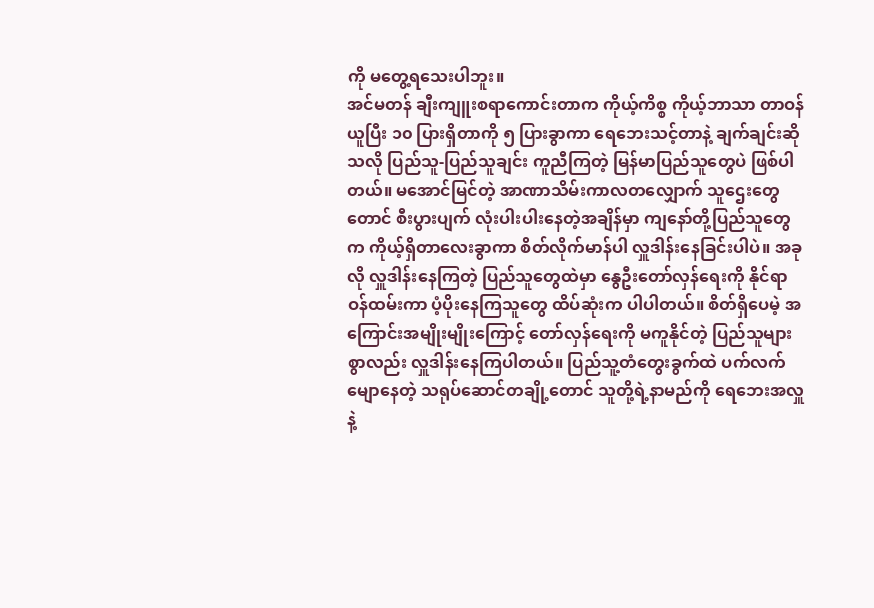ကို မတွေ့ရသေးပါဘူး။
အင်မတန် ချီးကျူးစရာကောင်းတာက ကိုယ့်ကိစ္စ ကိုယ့်ဘာသာ တာဝန်ယူပြီး ၁၀ ပြားရှိတာကို ၅ ပြားခွာကာ ရေဘေးသင့်တာနဲ့ ချက်ချင်းဆိုသလို ပြည်သူ-ပြည်သူချင်း ကူညီကြတဲ့ မြန်မာပြည်သူတွေပဲ ဖြစ်ပါတယ်။ မအောင်မြင်တဲ့ အာဏာသိမ်းကာလတလျှောက် သူဌေးတွေတောင် စီးပွားပျက် လုံးပါးပါးနေတဲ့အချိန်မှာ ကျနော်တို့ပြည်သူတွေက ကိုယ့်ရှိတာလေးခွာကာ စိတ်လိုက်မာန်ပါ လှူဒါန်းနေခြင်းပါပဲ။ အခုလို လှူဒါန်းနေကြတဲ့ ပြည်သူတွေထဲမှာ နွေဦးတော်လှန်ရေးကို နိုင်ရာဝန်ထမ်းကာ ပံ့ပိုးနေကြသူတွေ ထိပ်ဆုံးက ပါပါတယ်။ စိတ်ရှိပေမဲ့ အကြောင်းအမျိုးမျိုးကြောင့် တော်လှန်ရေးကို မကူနိုင်တဲ့ ပြည်သူများစွာလည်း လှူဒါန်းနေကြပါတယ်။ ပြည်သူ့တံတွေးခွက်ထဲ ပက်လက်မျောနေတဲ့ သရုပ်ဆောင်တချို့တောင် သူတို့ရဲ့နာမည်ကို ရေဘေးအလှူနဲ့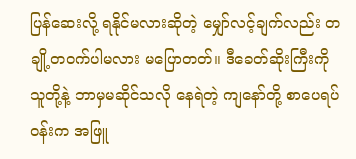ပြန်ဆေးလို့ ရနိုင်မလားဆိုတဲ့ မျှော်လင့်ချက်လည်း တချို့တဝက်ပါမလား မပြောတတ်။ ဒီခေတ်ဆိုးကြီးကို သူတို့နဲ့ ဘာမှမဆိုင်သလို နေရဲတဲ့ ကျနော်တို့ စာပေရပ်ဝန်းက အဖြူ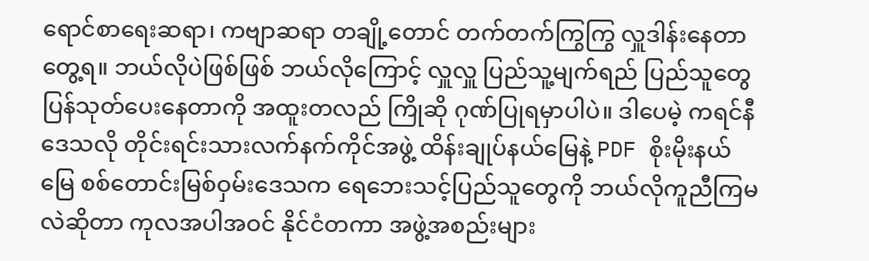ရောင်စာရေးဆရာ၊ ကဗျာဆရာ တချို့တောင် တက်တက်ကြွကြွ လှူဒါန်းနေတာ တွေ့ရ။ ဘယ်လိုပဲဖြစ်ဖြစ် ဘယ်လိုကြောင့် လှူလှူ ပြည်သူ့မျက်ရည် ပြည်သူတွေ ပြန်သုတ်ပေးနေတာကို အထူးတလည် ကြိုဆို ဂုဏ်ပြုရမှာပါပဲ။ ဒါပေမဲ့ ကရင်နီဒေသလို တိုင်းရင်းသားလက်နက်ကိုင်အဖွဲ့ ထိန်းချုပ်နယ်မြေနဲ့ PDF စိုးမိုးနယ်မြေ စစ်တောင်းမြစ်ဝှမ်းဒေသက ရေဘေးသင့်ပြည်သူတွေကို ဘယ်လိုကူညီကြမလဲဆိုတာ ကုလအပါအဝင် နိုင်ငံတကာ အဖွဲ့အစည်းများ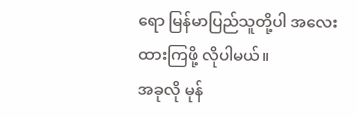ရော မြန်မာပြည်သူတို့ပါ အလေးထားကြဖို့ လိုပါမယ်။
အခုလို မုန်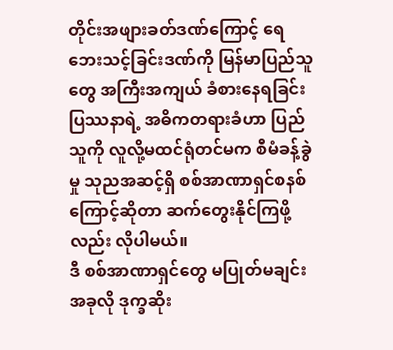တိုင်းအဖျားခတ်ဒဏ်ကြောင့် ရေဘေးသင့်ခြင်းဒဏ်ကို မြန်မာပြည်သူတွေ အကြီးအကျယ် ခံစားနေရခြင်း ပြဿနာရဲ့ အဓိကတရားခံဟာ ပြည်သူကို လူလို့မထင်ရုံတင်မက စီမံခန့်ခွဲမှု သုညအဆင့်ရှိ စစ်အာဏာရှင်စနစ်ကြောင့်ဆိုတာ ဆက်တွေးနိုင်ကြဖို့လည်း လိုပါမယ်။
ဒီ စစ်အာဏာရှင်တွေ မပြုတ်မချင်း အခုလို ဒုက္ခဆိုး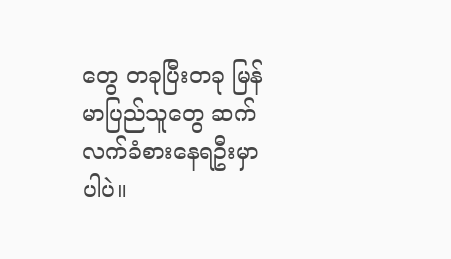တွေ တခုပြီးတခု မြန်မာပြည်သူတွေ ဆက်လက်ခံစားနေရဦးမှာပါပဲ။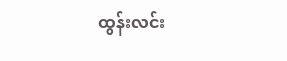ထွန်းလင်း